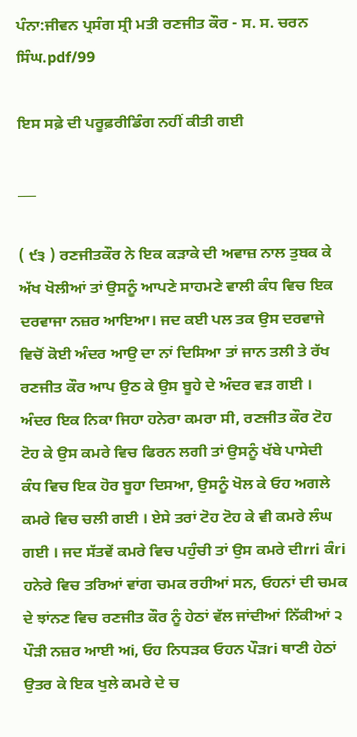ਪੰਨਾ:ਜੀਵਨ ਪ੍ਰਸੰਗ ਸ੍ਰੀ ਮਤੀ ਰਣਜੀਤ ਕੌਰ - ਸ. ਸ. ਚਰਨ ਸਿੰਘ.pdf/99

ਇਸ ਸਫ਼ੇ ਦੀ ਪਰੂਫ਼ਰੀਡਿੰਗ ਨਹੀਂ ਕੀਤੀ ਗਈ

___

( ੯੩ ) ਰਣਜੀਤਕੌਰ ਨੇ ਇਕ ਕੜਾਕੇ ਦੀ ਅਵਾਜ਼ ਨਾਲ ਤੁਬਕ ਕੇ ਅੱਖ ਖੋਲੀਆਂ ਤਾਂ ਉਸਨੂੰ ਆਪਣੇ ਸਾਹਮਣੇ ਵਾਲੀ ਕੰਧ ਵਿਚ ਇਕ ਦਰਵਾਜਾ ਨਜ਼ਰ ਆਇਆ। ਜਦ ਕਈ ਪਲ ਤਕ ਉਸ ਦਰਵਾਜੇ ਵਿਚੋਂ ਕੋਈ ਅੰਦਰ ਆਉ ਦਾ ਨਾਂ ਦਿਸਿਆ ਤਾਂ ਜਾਨ ਤਲੀ ਤੇ ਰੱਖ ਰਣਜੀਤ ਕੌਰ ਆਪ ਉਠ ਕੇ ਉਸ ਬੂਹੇ ਦੇ ਅੰਦਰ ਵੜ ਗਈ । ਅੰਦਰ ਇਕ ਨਿਕਾ ਜਿਹਾ ਹਨੇਰਾ ਕਮਰਾ ਸੀ, ਰਣਜੀਤ ਕੌਰ ਟੋਹ ਟੋਹ ਕੇ ਉਸ ਕਮਰੇ ਵਿਚ ਫਿਰਨ ਲਗੀ ਤਾਂ ਉਸਨੂੰ ਖੱਬੇ ਪਾਸੇਦੀ ਕੰਧ ਵਿਚ ਇਕ ਹੋਰ ਬੂਹਾ ਦਿਸਆ, ਉਸਨੂੰ ਖੋਲ ਕੇ ਓਹ ਅਗਲੇ ਕਮਰੇ ਵਿਚ ਚਲੀ ਗਈ । ਏਸੇ ਤਰਾਂ ਟੋਹ ਟੋਹ ਕੇ ਵੀ ਕਮਰੇ ਲੰਘ ਗਈ । ਜਦ ਸੱਤਵੇਂ ਕਮਰੇ ਵਿਚ ਪਹੁੰਚੀ ਤਾਂ ਉਸ ਕਮਰੇ ਦੀrri ਕੰri ਹਨੇਰੇ ਵਿਚ ਤਰਿਆਂ ਵਾਂਗ ਚਮਕ ਰਹੀਆਂ ਸਨ, ਓਹਨਾਂ ਦੀ ਚਮਕ ਦੇ ਝਾਂਨਣ ਵਿਚ ਰਣਜੀਤ ਕੌਰ ਨੂੰ ਹੇਠਾਂ ਵੱਲ ਜਾਂਦੀਆਂ ਨਿੱਕੀਆਂ ੨ ਪੌੜੀ ਨਜ਼ਰ ਆਈ ਅi, ਓਹ ਨਿਧੜਕ ਓਹਨ ਪੌੜri ਥਾਣੀ ਹੇਠਾਂ ਉਤਰ ਕੇ ਇਕ ਖੁਲੇ ਕਮਰੇ ਦੇ ਚ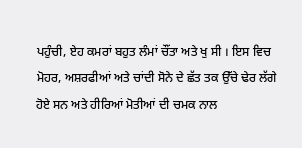ਪਹੁੰਚੀ, ਏਹ ਕਮਰਾਂ ਬਹੁਤ ਲੰਮਾਂ ਚੌਂਤਾ ਅਤੇ ਖੁ ਸੀ । ਇਸ ਵਿਚ ਮੋਹਰ, ਅਸ਼ਰਫੀਆਂ ਅਤੇ ਚਾਂਦੀ ਸੋਨੇ ਦੇ ਛੱਤ ਤਕ ਉੱਚੇ ਢੇਰ ਲੱਗੇ ਹੋਏ ਸਨ ਅਤੇ ਹੀਰਿਆਂ ਮੋਤੀਆਂ ਦੀ ਚਮਕ ਨਾਲ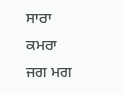ਸਾਰਾ ਕਮਰਾ ਜਗ ਮਗ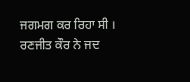ਜਗਮਗ ਕਰ ਰਿਹਾ ਸੀ । ਰਣਜੀਤ ਕੌਰ ਨੇ ਜਦ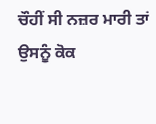ਚੌਹੀਂ ਸੀ ਨਜ਼ਰ ਮਾਰੀ ਤਾਂ ਉਸਨੂੰ ਕੋਕ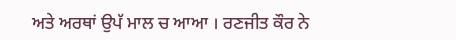ਅਤੇ ਅਰਥਾਂ ਉਪੱ ਮਾਲ ਚ ਆਆ । ਰਣਜੀਤ ਕੌਰ ਨੇ